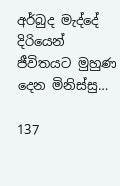අර්බුද මැද්දේ දිරියෙන් ජීවිතයට මුහුණ දෙන මිනිස්සු…

137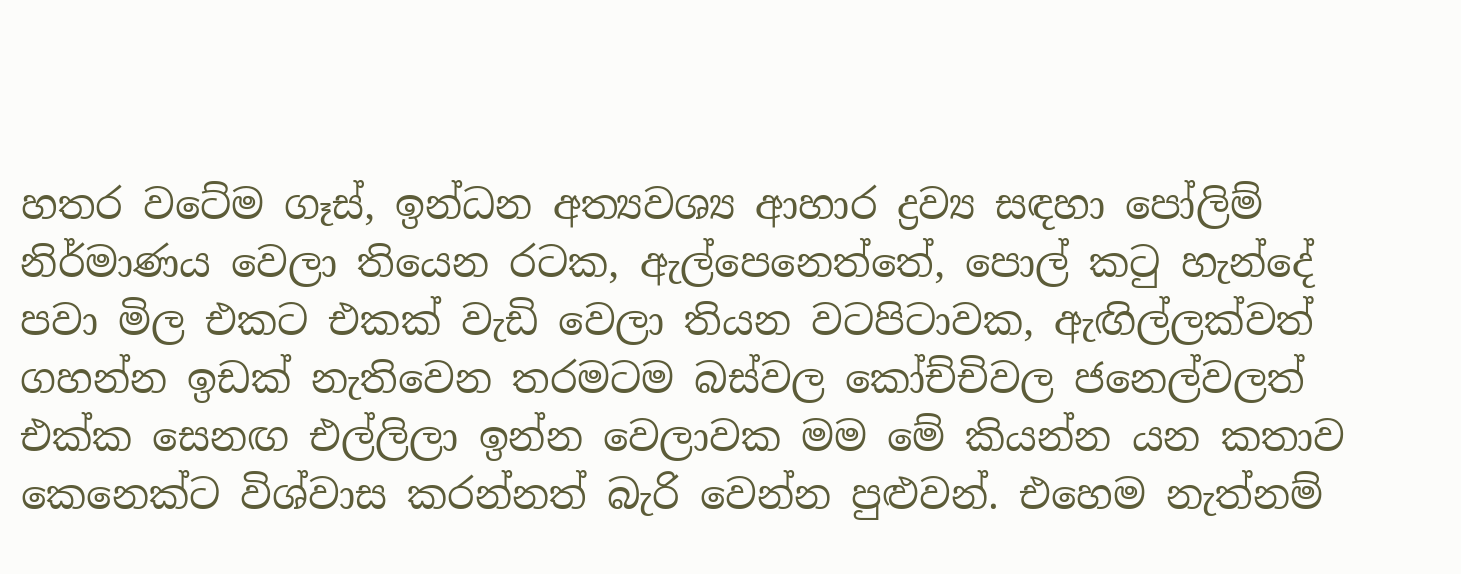හතර වටේම ගෑස්, ඉන්ධන අත්‍යවශ්‍ය ආහාර ද්‍රව්‍ය සඳහා පෝලිම් නිර්මාණය වෙලා තියෙන රටක, ඇල්පෙනෙත්තේ, පොල් කටු හැන්දේ පවා මිල එකට එකක් වැඩි වෙලා තියන වටපිටාවක, ඇඟිල්ලක්වත් ගහන්න ඉඩක් නැතිවෙන තරමටම බස්වල කෝච්චිවල ජනෙල්වලත් එක්ක සෙනඟ එල්ලිලා ඉන්න වෙලාවක මම මේ කියන්න යන කතාව කෙනෙක්ට විශ්වාස කරන්නත් බැරි වෙන්න පුළුවන්. එහෙම නැත්නම්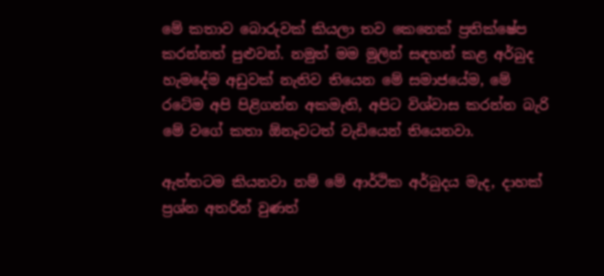මේ කතාව බොරුවක් කියලා තව කෙනෙක් ප්‍රතික්ෂේප කරන්නත් පුළුවන්. නමුත් මම මුලින් සඳහන් කළ අර්බුද හැමදේම අඩුවක් නැතිව තියෙන මේ සමාජයේම, මේ රටේම අපි පිළිගන්න අකමැති, අපිට විශ්වාස කරන්න බැරි මේ වගේ කතා ඕනෑවටත් වැඩියෙන් තියෙනවා.

ඇත්තටම කියනවා නම් මේ ආර්ථික අර්බුදය මැද, දාහක් ප්‍රශ්න අතරින් වුණත්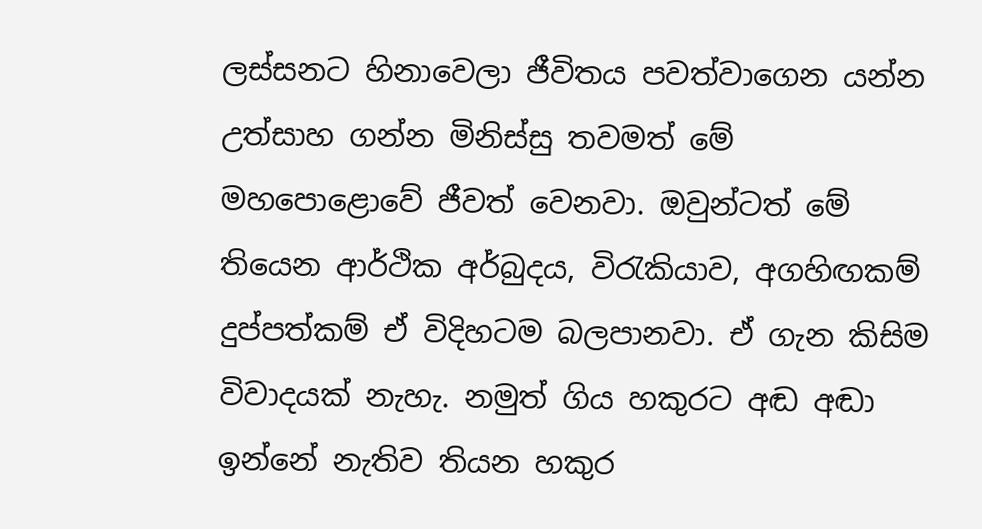ලස්සනට හිනාවෙලා ජීවිතය පවත්වාගෙන යන්න උත්සාහ ගන්න මිනිස්සු තවමත් මේ මහපොළොවේ ජීවත් වෙනවා. ඔවුන්ටත් මේ තියෙන ආර්ථික අර්බුදය, විරැකියාව, අගහිඟකම් දුප්පත්කම් ඒ විදිහටම බලපානවා. ඒ ගැන කිසිම විවාදයක් නැහැ. නමුත් ගිය හකුරට අඬ අඬා ඉන්නේ නැතිව තියන හකුර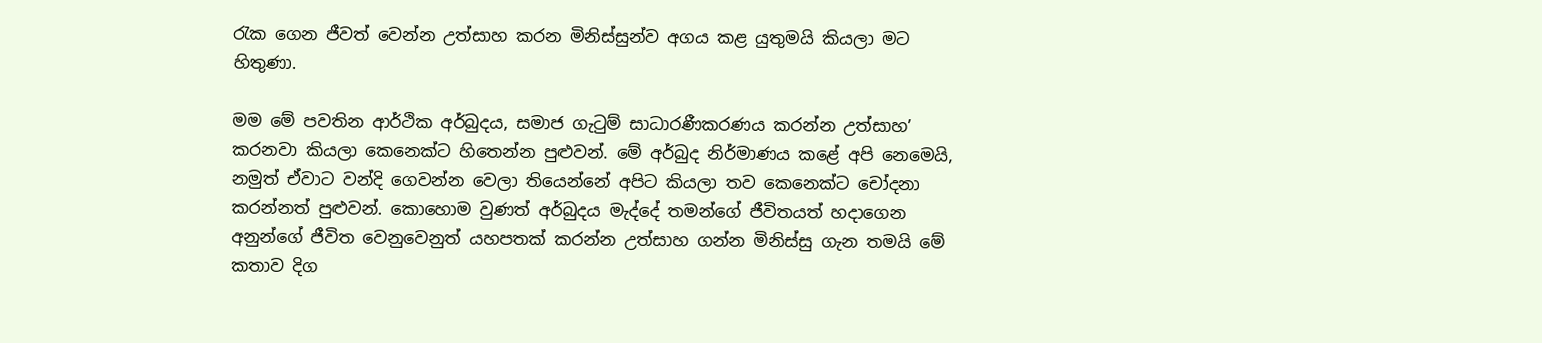රැක ගෙන ජීවත් වෙන්න උත්සාහ කරන මිනිස්සුන්ව අගය කළ යුතුමයි කියලා මට හිතුණා.

මම මේ පවතින ආර්ථික අර්බුදය, සමාජ ගැටුම් සාධාරණීකරණය කරන්න උත්සාහ’ කරනවා කියලා කෙනෙක්ට හිතෙන්න පුළුවන්. මේ අර්බුද නිර්මාණය කළේ අපි නෙමෙයි, නමුත් ඒවාට වන්දි ගෙවන්න වෙලා තියෙන්නේ අපිට කියලා තව කෙනෙක්ට චෝදනා කරන්නත් පුළුවන්. කොහොම වුණත් අර්බුදය මැද්දේ තමන්ගේ ජීවිතයත් හදාගෙන අනුන්ගේ ජීවිත වෙනුවෙනුත් යහපතක් කරන්න උත්සාහ ගන්න මිනිස්සු ගැන තමයි මේ කතාව දිග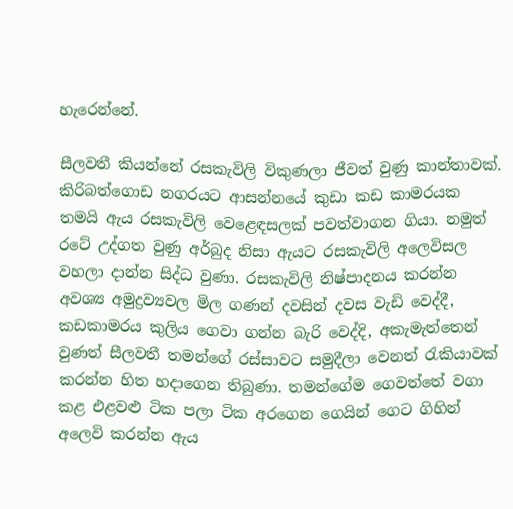හැරෙන්නේ.

සීලවතී කියන්නේ රසකැවිලි විකුණලා ජීවත් වුණු කාන්තාවක්. කිරිබත්ගොඩ නගරයට ආසන්නයේ කුඩා කඩ කාමරයක තමයි ඇය රසකැවිලි වෙළෙඳසලක් පවත්වාගන ගියා. නමුත් රටේ උද්ගත වුණු අර්බුද නිසා ඇයට රසකැවිලි අලෙවිසල වහලා දාන්න සිද්ධ වුණා. රසකැවිලි නිෂ්පාදනය කරන්න අවශ්‍ය අමුද්‍රව්‍යවල මිල ගණන් දවසින් දවස වැඩි වෙද්දී, කඩකාමරය කුලිය ගෙවා ගන්න බැරි වෙද්දි, අකැමැත්තෙන් වුණත් සීලවතී තමන්ගේ රස්සාවට සමුදීලා වෙනත් රැකියාවක් කරන්න හිත හදාගෙන තිබුණා. තමන්ගේම ගෙවත්තේ වගා කළ එළවළු ටික පලා ටික අරගෙන ගෙයින් ගෙට ගිහින් අලෙවි කරන්න ඇය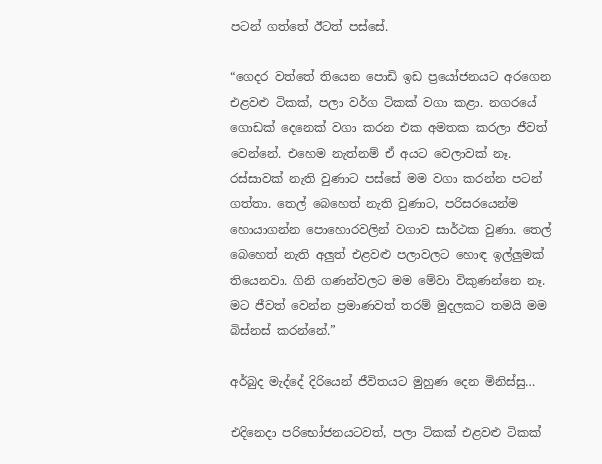පටන් ගත්තේ ඊටත් පස්සේ.

“ගෙදර වත්තේ තියෙන පොඩි ඉඩ ප්‍රයෝජනයට අරගෙන එළවළු ටිකක්, පලා වර්ග ටිකක් වගා කළා. නගරයේ ගොඩක් දෙනෙක් වගා කරන එක අමතක කරලා ජීවත් වෙන්නේ. එහෙම නැත්නම් ඒ අයට වෙලාවක් නෑ. රස්සාවක් නැති වුණාට පස්සේ මම වගා කරන්න පටන් ගත්තා. තෙල් බෙහෙත් නැති වුණාට, පරිසරයෙන්ම හොයාගන්න පොහොරවලින් වගාව සාර්ථක වුණා. තෙල් බෙහෙත් නැති අලුත් එළවළු පලාවලට හොඳ ඉල්ලුමක් තියෙනවා. ගිනි ගණන්වලට මම මේවා විකුණන්නෙ නෑ. මට ජීවත් වෙන්න ප්‍රමාණවත් තරම් මුදලකට තමයි මම බිස්නස් කරන්නේ.”

අර්බුද මැද්දේ දිරියෙන් ජීවිතයට මුහුණ දෙන මිනිස්සු…

එදිනෙදා පරිභෝජනයටවත්, පලා ටිකක් එළවළු ටිකක්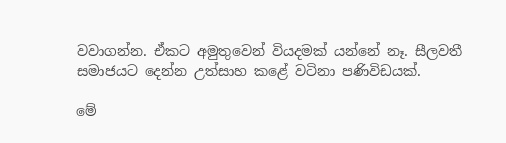වවාගන්න. ඒකට අමුතුවෙන් වියදමක් යන්නේ නෑ. සීලවතී සමාජයට දෙන්න උත්සාහ කළේ වටිනා පණිවිඩයක්.

මේ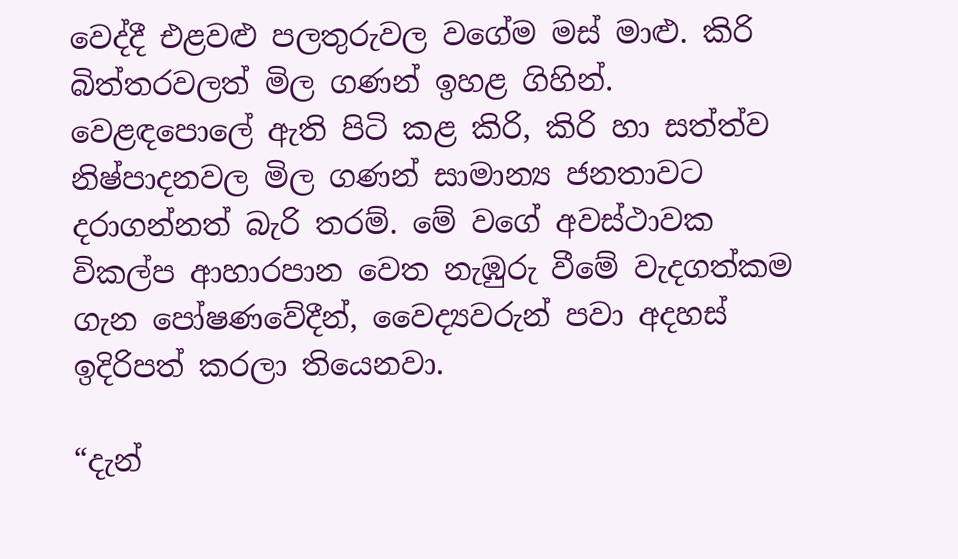වෙද්දී එළවළු පලතුරුවල වගේම මස් මාළු. කිරි බිත්තරවලත් මිල ගණන් ඉහළ ගිහින්. වෙළඳපොලේ ඇති පිටි කළ කිරි, කිරි හා සත්ත්ව නිෂ්පාදනවල මිල ගණන් සාමාන්‍ය ජනතාවට දරාගන්නත් බැරි තරම්. මේ වගේ අවස්ථාවක විකල්ප ආහාරපාන වෙත නැඹුරු වීමේ වැදගත්කම ගැන පෝෂණවේදීන්, වෛද්‍යවරුන් පවා අදහස් ඉදිරිපත් කරලා තියෙනවා.

“දැන්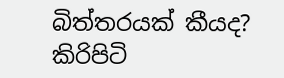බිත්තරයක් කීයද? කිරිපිටි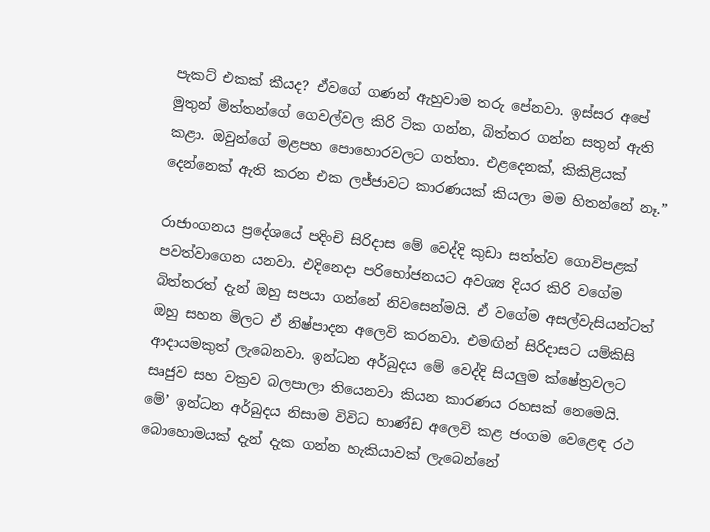පැකට් එකක් කීයද? ඒවගේ ගණන් ඇහුවාම තරු පේනවා. ඉස්සර අපේ මුතුන් මිත්තන්ගේ ගෙවල්වල කිරි ටික ගන්න, බිත්තර ගන්න සතුන් ඇති කළා. ඔවුන්ගේ මළපහ පොහොරවලට ගත්තා. එළදෙනක්, කිකිළියක් දෙන්නෙක් ඇති කරන එක ලජ්ජාවට කාරණයක් කියලා මම හිතන්නේ නෑ.”

රාජාංගනය ප්‍රදේශයේ පදිංචි සිරිදාස මේ වෙද්දි කුඩා සත්ත්ව ගොවිපළක් පවත්වාගෙන යනවා. එදිනෙදා පරිභෝජනයට අවශ්‍ය දියර කිරි වගේම බිත්තරත් දැන් ඔහු සපයා ගන්නේ නිවසෙන්මයි. ඒ වගේම අසල්වැසියන්ටත් ඔහු සහන මිලට ඒ නිෂ්පාදන අලෙවි කරනවා. එමඟින් සිරිදාසට යම්කිසි ආදායමකුත් ලැබෙනවා. ඉන්ධන අර්බුදය මේ වෙද්දි සියලුම ක්ෂේත්‍රවලට සෘජුව සහ වක්‍රව බලපාලා තියෙනවා කියන කාරණය රහසක් නෙමෙයි. මේ’ ඉන්ධන අර්බුදය නිසාම විවිධ භාණ්ඩ අලෙවි කළ ජංගම වෙළෙඳ රථ බොහොමයක් දැන් දැක ගන්න හැකියාවක් ලැබෙන්නේ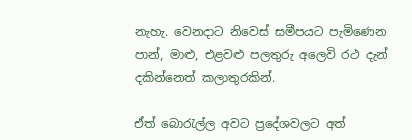නැහැ. වෙනදාට නිවෙස් සමීපයට පැමිණෙන පාන්, මාළු, එළවළු පලතුරු අලෙවි රථ දැන් දකින්නෙත් කලාතුරකින්.

ඒත් බොරැල්ල අවට ප්‍රදේශවලට අත්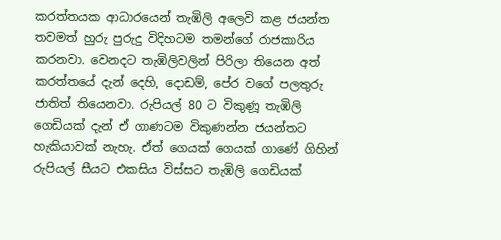කරත්තයක ආධාරයෙන් තැඹිලි අලෙවි කළ ජයන්ත තවමත් හුරු පුරුදු විදිහටම තමන්ගේ රාජකාරිය කරනවා. වෙනදට තැඹිලිවලින් පිරිලා තියෙන අත් කරත්තයේ දැන් දෙහි, දොඩම්, පේර වගේ පලතුරු ජාතිත් තියෙනවා. රුපියල් 80 ට විකුණූ තැඹිලි ගෙඩියක් දැන් ඒ ගාණටම විකුණන්න ජයන්තට හැකියාවක් නැහැ. ඒත් ගෙයක් ගෙයක් ගාණේ ගිහින් රුපියල් සීයට එකසිය විස්සට තැඹිලි ගෙඩියක්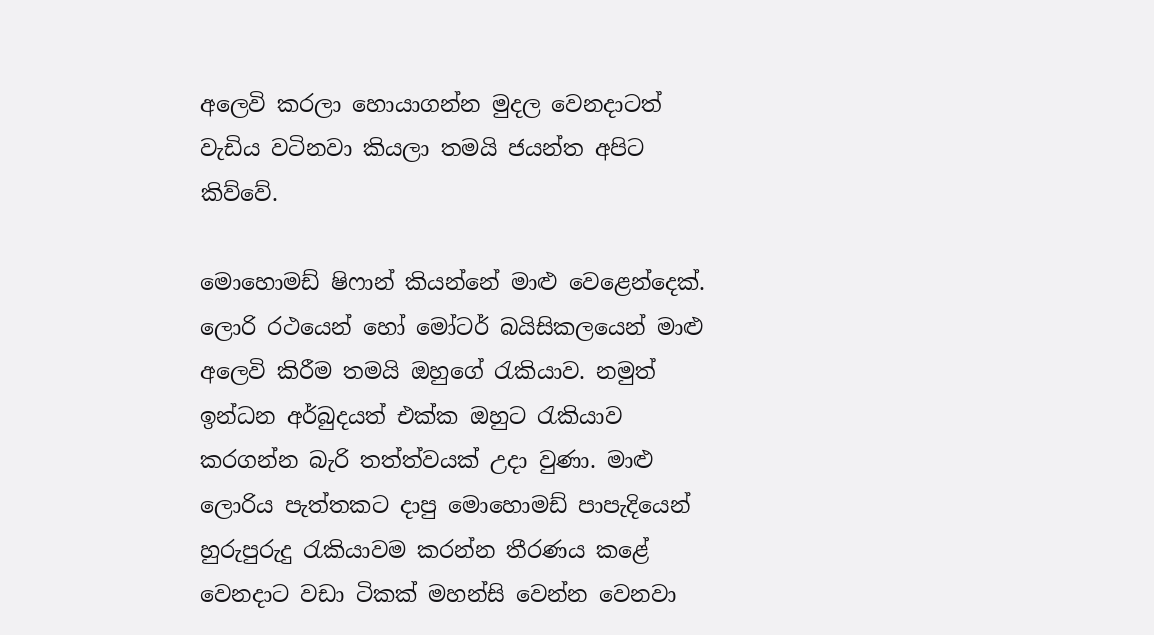අලෙවි කරලා හොයාගන්න මුදල වෙනදාටත් වැඩිය වටිනවා කියලා තමයි ජයන්ත අපිට කිව්වේ.

මොහොමඩ් ෂිෆාන් කියන්නේ මාළු වෙළෙන්දෙක්. ලොරි රථයෙන් හෝ මෝටර් බයිසිකලයෙන් මාළු අලෙවි කිරීම තමයි ඔහුගේ රැකියාව. නමුත් ඉන්ධන අර්බුදයත් එක්ක ඔහුට රැකියාව කරගන්න බැරි තත්ත්වයක් උදා වුණා. මාළු ලොරිය පැත්තකට දාපු මොහොමඩ් පාපැදියෙන් හුරුපුරුදු රැකියාවම කරන්න තීරණය කළේ වෙනදාට වඩා ටිකක් මහන්සි වෙන්න වෙනවා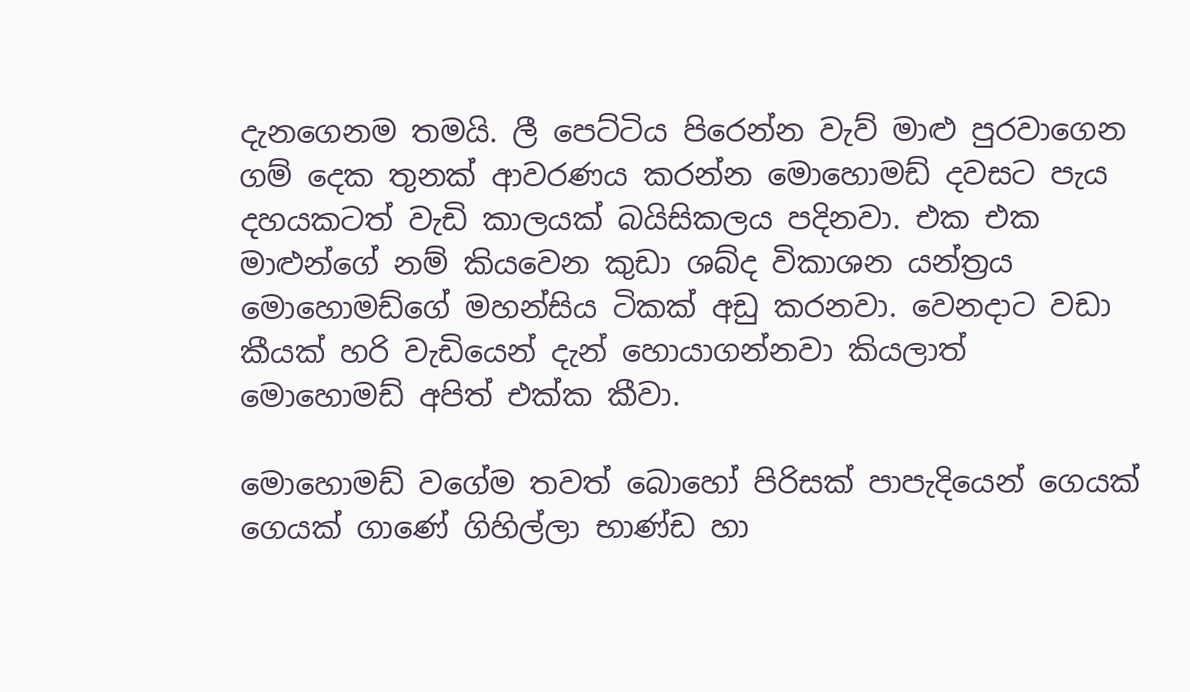දැනගෙනම තමයි. ලී පෙට්ටිය පිරෙන්න වැව් මාළු පුරවාගෙන ගම් දෙක තුනක් ආවරණය කරන්න මොහොමඩ් දවසට පැය දහයකටත් වැඩි කාලයක් බයිසිකලය පදිනවා. එක එක මාළුන්ගේ නම් කියවෙන කුඩා ශබ්ද විකාශන යන්ත්‍රය මොහොමඩ්ගේ මහන්සිය ටිකක් අඩු කරනවා. වෙනදාට වඩා කීයක් හරි වැඩියෙන් දැන් හොයාගන්නවා කියලාත් මොහොමඩ් අපිත් එක්ක කීවා.

මොහොමඩ් වගේම තවත් බොහෝ පිරිසක් පාපැදියෙන් ගෙයක් ගෙයක් ගාණේ ගිහිල්ලා භාණ්ඩ හා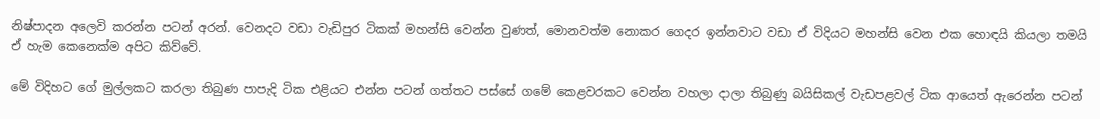නිෂ්පාදන අලෙවි කරන්න පටන් අරන්. වෙනදට වඩා වැඩිපුර ටිකක් මහන්සි වෙන්න වුණත්, මොනවත්ම නොකර ගෙදර ඉන්නවාට වඩා ඒ විදියට මහන්සි වෙන එක හොඳයි කියලා තමයි ඒ හැම කෙනෙක්ම අපිට කිව්වේ.

මේ විදිහට ගේ මුල්ලකට කරලා තිබුණ පාපැදි ටික එළියට එන්න පටන් ගත්තට පස්සේ ගමේ කෙළවරකට වෙන්න වහලා දාලා තිබුණු බයිසිකල් වැඩපළවල් ටික ආයෙත් ඇරෙන්න පටන්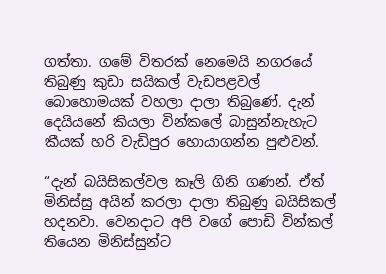ගත්තා. ගමේ විතරක් නෙමෙයි නගරයේ තිබුණු කුඩා සයිකල් වැඩපළවල් බොහොමයක් වහලා දාලා තිබුණේ. දැන් දෙයියනේ කියලා වින්කලේ බාසුන්නැහැට කීයක් හරි වැඩිපුර හොයාගන්න පුළුවන්.

“දැන් බයිසිකල්වල කෑලි ගිනි ගණන්. ඒත් මිනිස්සු අයින් කරලා දාලා තිබුණු බයිසිකල් හදනවා. වෙනදාට අපි වගේ පොඩි වින්කල් තියෙන මිනිස්සුන්ට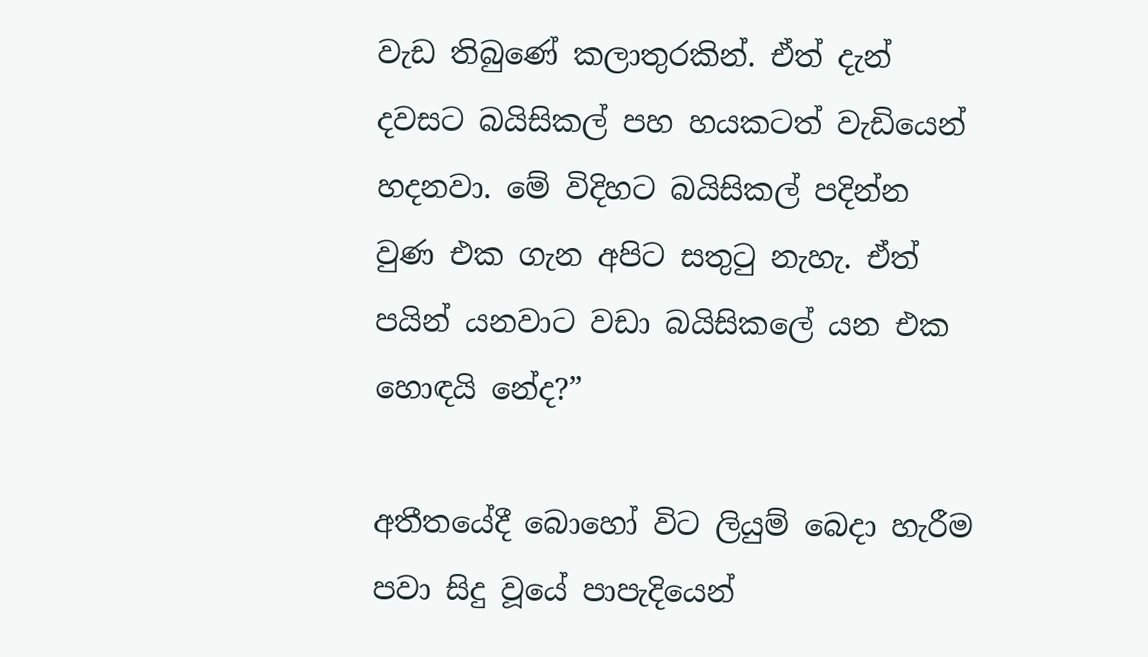වැඩ තිබුණේ කලාතුරකින්. ඒත් දැන් දවසට බයිසිකල් පහ හයකටත් වැඩියෙන් හදනවා. මේ විදිහට බයිසිකල් පදින්න වුණ එක ගැන අපිට සතුටු නැහැ. ඒත් පයින් යනවාට වඩා බයිසිකලේ යන එක හොඳයි නේද?”

අතීතයේදී බොහෝ විට ලියුම් බෙදා හැරීම පවා සිදු වූයේ පාපැදියෙන්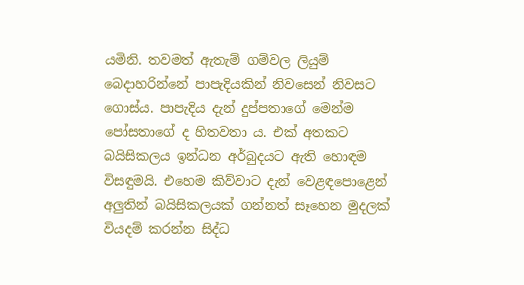යමිනි. තවමත් ඇතැම් ගම්වල ලියුම් බෙදාහරින්නේ පාපැදියකින් නිවසෙන් නිවසට ගොස්ය. පාපැදිය දැන් දුප්පතාගේ මෙන්ම පෝසතාගේ ද හිතවතා ය. එක් අතකට බයිසිකලය ඉන්ධන අර්බුදයට ඇති හොඳම විසඳුමයි. එහෙම කිව්වාට දැන් වෙළඳපොළෙන් අලුතින් බයිසිකලයක් ගන්නත් සෑහෙන මුදලක් වියදම් කරන්න සිද්ධ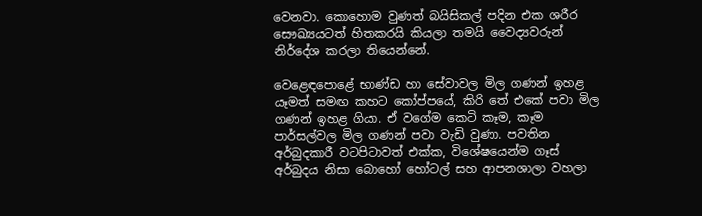වෙනවා. කොහොම වුණත් බයිසිකල් පදින එක ශරීර සෞඛ්‍යයටත් හිතකරයි කියලා තමයි වෛද්‍යවරුන් නිර්දේශ කරලා තියෙන්නේ.

වෙළෙඳපොළේ භාණ්ඩ හා සේවාවල මිල ගණන් ඉහළ යෑමත් සමඟ කහට කෝප්පයේ, කිරි තේ එකේ පවා මිල ගණන් ඉහළ ගියා. ඒ වගේම කෙටි කෑම, කෑම පාර්සල්වල මිල ගණන් පවා වැඩි වුණා. පවතින අර්බුදකාරී වටපිටාවත් එක්ක, විශේෂයෙන්ම ගෑස් අර්බුදය නිසා බොහෝ හෝටල් සහ ආපනශාලා වහලා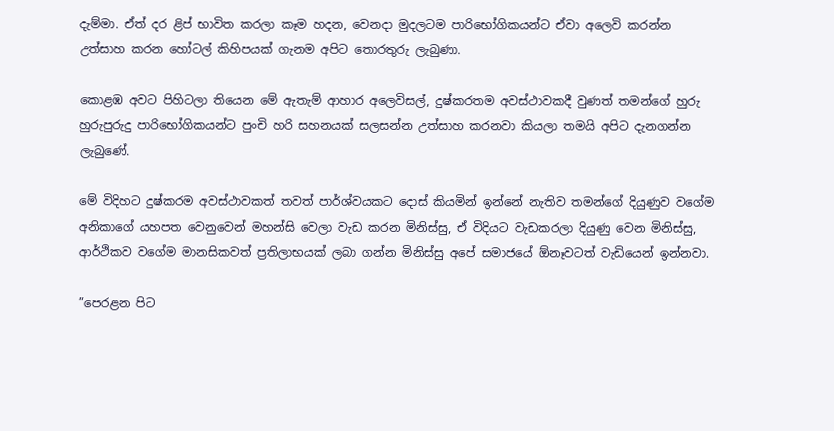දැම්මා. ඒත් දර ළිප් භාවිත කරලා කෑම හදන, වෙනදා මුදලටම පාරිභෝගිකයන්ට ඒවා අලෙවි කරන්න උත්සාහ කරන හෝටල් කිහිපයක් ගැනම අපිට තොරතුරු ලැබුණා.

කොළඹ අවට පිහිටලා තියෙන මේ ඇතැම් ආහාර අලෙවිසල්, දුෂ්කරතම අවස්ථාවකදී වුණත් තමන්ගේ හුරු හුරුපුරුදු පාරිභෝගිකයන්ට පුංචි හරි සහනයක් සලසන්න උත්සාහ කරනවා කියලා තමයි අපිට දැනගන්න ලැබුණේ.

මේ විදිහට දුෂ්කරම අවස්ථාවකත් තවත් පාර්ශ්වයකට දොස් කියමින් ඉන්නේ නැතිව තමන්ගේ දියුණුව වගේම අනිකාගේ යහපත වෙනුවෙන් මහන්සි වෙලා වැඩ කරන මිනිස්සු, ඒ විදියට වැඩකරලා දියුණු වෙන මිනිස්සු, ආර්ථිකව වගේම මානසිකවත් ප්‍රතිලාභයක් ලබා ගන්න මිනිස්සු අපේ සමාජයේ ඕනෑවටත් වැඩියෙන් ඉන්නවා.

”පෙරළන පිට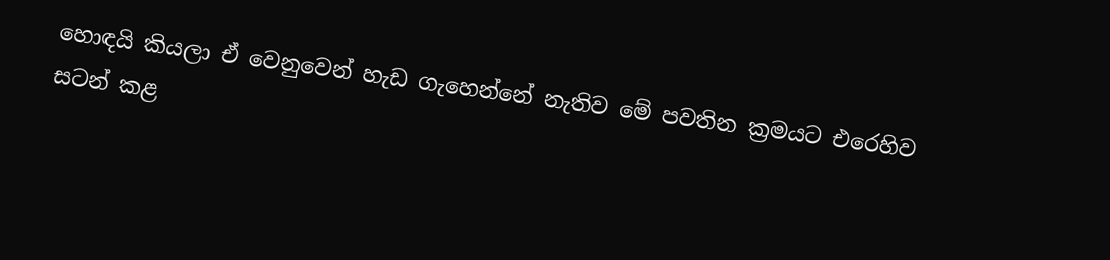හොඳයි කියලා ඒ වෙනුවෙන් හැඩ ගැහෙන්නේ නැතිව මේ පවතින ක්‍රමයට එරෙහිව සටන් කළ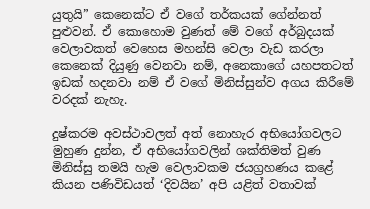යුතුයි” කෙනෙක්ට ඒ වගේ තර්කයක් ගේන්නත් පුළුවන්. ඒ කොහොම වුණත් මේ වගේ අර්බුදයක් වෙලාවකත් වෙහෙස මහන්සි වෙලා වැඩ කරලා කෙනෙක් දියුණු වෙනවා නම්, අනෙකාගේ යහපතටත් ඉඩක් හදනවා නම් ඒ වගේ මිනිස්සුන්ව අගය කිරීමේ වරදක් නැහැ.

දුෂ්කරම අවස්ථාවලත් අත් නොහැර අභියෝගවලට මුහුණ දුන්න, ඒ අභියෝගවලින් ශක්තිමත් වුණ මිනිස්සු තමයි හැම වෙලාවකම ජයග්‍රහණය කළේ කියන පණිවිඩයත් ‘දිවයින’ අපි යළිත් වතාවක්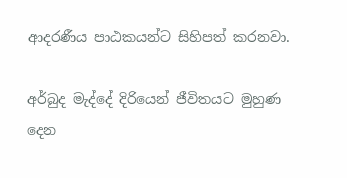ආදරණීය පාඨකයන්ට සිහිපත් කරනවා.

අර්බුද මැද්දේ දිරියෙන් ජීවිතයට මුහුණ දෙන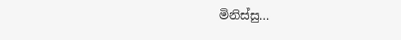මිනිස්සු…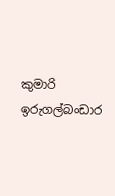කුමාරි ඉරුගල්බංඩාර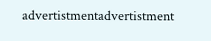advertistmentadvertistment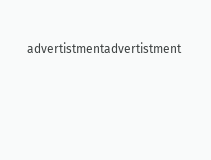advertistmentadvertistment